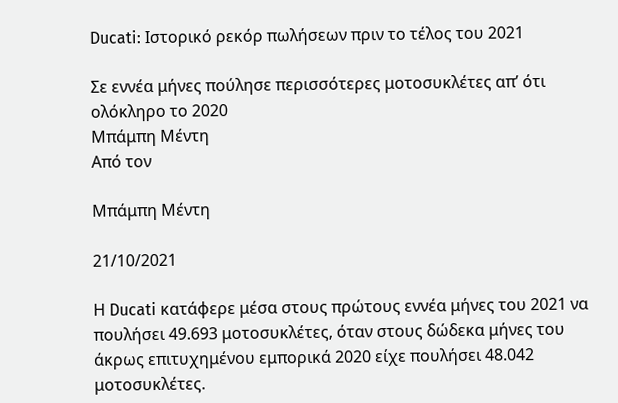Ducati: Ιστορικό ρεκόρ πωλήσεων πριν το τέλος του 2021

Σε εννέα μήνες πούλησε περισσότερες μοτοσυκλέτες απ’ ότι ολόκληρο το 2020
Μπάμπη Μέντη
Από τον

Μπάμπη Μέντη

21/10/2021

Η Ducati κατάφερε μέσα στους πρώτους εννέα μήνες του 2021 να πουλήσει 49.693 μοτοσυκλέτες, όταν στους δώδεκα μήνες του άκρως επιτυχημένου εμπορικά 2020 είχε πουλήσει 48.042 μοτοσυκλέτες.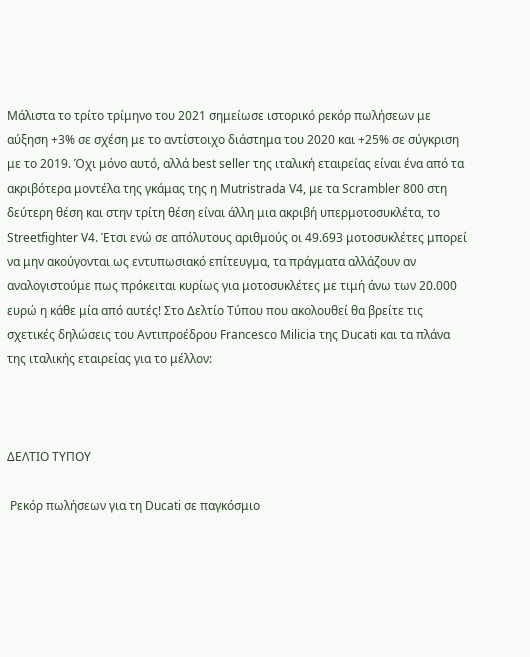Μάλιστα το τρίτο τρίμηνο του 2021 σημείωσε ιστορικό ρεκόρ πωλήσεων με αύξηση +3% σε σχέση με το αντίστοιχο διάστημα του 2020 και +25% σε σύγκριση με το 2019. Όχι μόνο αυτό, αλλά best seller της ιταλική εταιρείας είναι ένα από τα ακριβότερα μοντέλα της γκάμας της η Mutristrada V4, με τα Scrambler 800 στη δεύτερη θέση και στην τρίτη θέση είναι άλλη μια ακριβή υπερμοτοσυκλέτα, το Streetfighter V4. Έτσι ενώ σε απόλυτους αριθμούς οι 49.693 μοτοσυκλέτες μπορεί να μην ακούγονται ως εντυπωσιακό επίτευγμα, τα πράγματα αλλάζουν αν αναλογιστούμε πως πρόκειται κυρίως για μοτοσυκλέτες με τιμή άνω των 20.000 ευρώ η κάθε μία από αυτές! Στο Δελτίο Τύπου που ακολουθεί θα βρείτε τις σχετικές δηλώσεις του Αντιπροέδρου Francesco Milicia της Ducati και τα πλάνα της ιταλικής εταιρείας για το μέλλον:



ΔΕΛΤΙΟ ΤΥΠΟΥ

 Ρεκόρ πωλήσεων για τη Ducati σε παγκόσμιο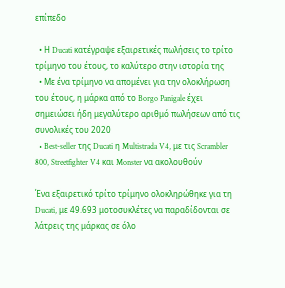επίπεδο

  • Η Ducati κατέγραψε εξαιρετικές πωλήσεις το τρίτο τρίμηνο του έτους, το καλύτερο στην ιστορία της
  • Με ένα τρίμηνο να απομένει για την ολοκλήρωση του έτους, η μάρκα από το Borgo Panigale έχει σημειώσει ήδη μεγαλύτερο αριθμό πωλήσεων από τις συνολικές του 2020
  • Best-seller της Ducati η Multistrada V4, με τις Scrambler 800, Streetfighter V4 και Monster να ακολουθούν

Ένα εξαιρετικό τρίτο τρίμηνο ολοκληρώθηκε για τη Ducati, με 49.693 μοτοσυκλέτες να παραδίδονται σε λάτρεις της μάρκας σε όλο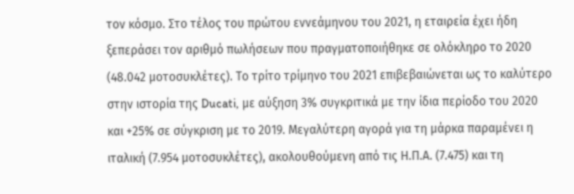τον κόσμο. Στο τέλος του πρώτου εννεάμηνου του 2021, η εταιρεία έχει ήδη ξεπεράσει τον αριθμό πωλήσεων που πραγματοποιήθηκε σε ολόκληρο το 2020 (48.042 μοτοσυκλέτες). Το τρίτο τρίμηνο του 2021 επιβεβαιώνεται ως το καλύτερο στην ιστορία της Ducati, με αύξηση 3% συγκριτικά με την ίδια περίοδο του 2020 και +25% σε σύγκριση με το 2019. Μεγαλύτερη αγορά για τη μάρκα παραμένει η ιταλική (7.954 μοτοσυκλέτες), ακολουθούμενη από τις Η.Π.Α. (7.475) και τη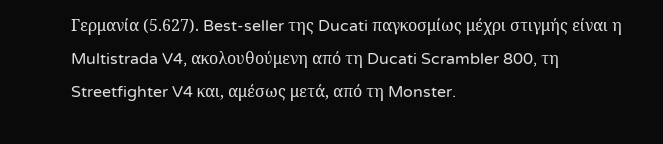Γερμανία (5.627). Best-seller της Ducati παγκοσμίως μέχρι στιγμής είναι η Multistrada V4, ακολουθούμενη από τη Ducati Scrambler 800, τη Streetfighter V4 και, αμέσως μετά, από τη Monster.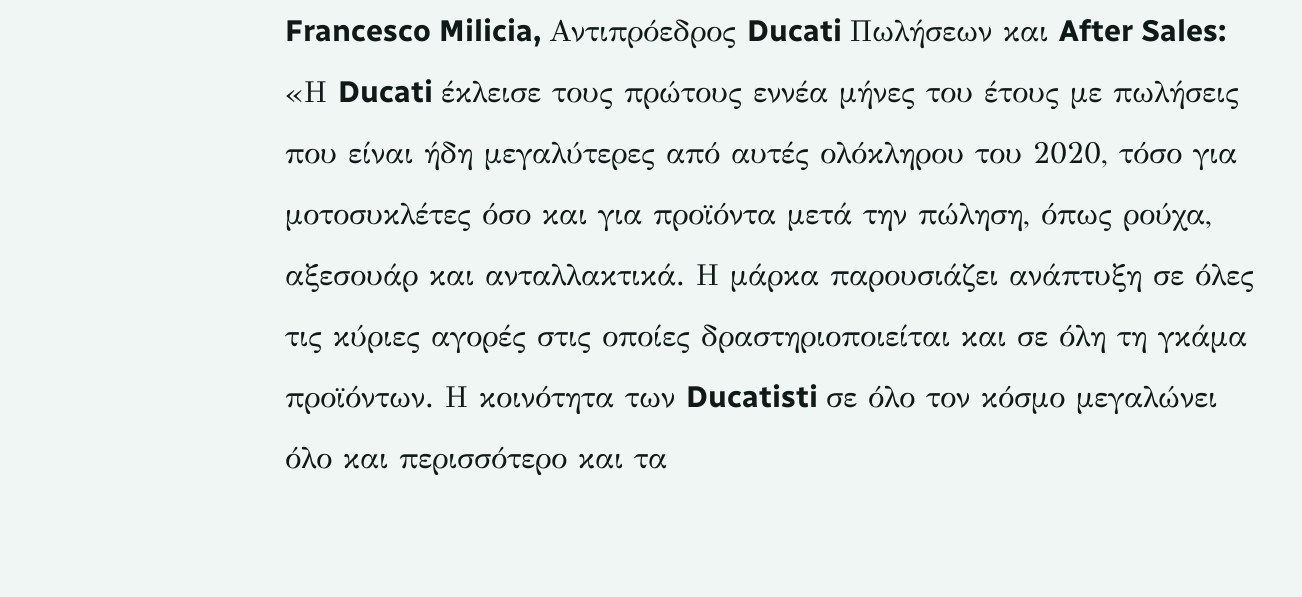Francesco Milicia, Αντιπρόεδρος Ducati Πωλήσεων και After Sales: «Η Ducati έκλεισε τους πρώτους εννέα μήνες του έτους με πωλήσεις που είναι ήδη μεγαλύτερες από αυτές ολόκληρου του 2020, τόσο για μοτοσυκλέτες όσο και για προϊόντα μετά την πώληση, όπως ρούχα, αξεσουάρ και ανταλλακτικά. Η μάρκα παρουσιάζει ανάπτυξη σε όλες τις κύριες αγορές στις οποίες δραστηριοποιείται και σε όλη τη γκάμα προϊόντων. Η κοινότητα των Ducatisti σε όλο τον κόσμο μεγαλώνει όλο και περισσότερο και τα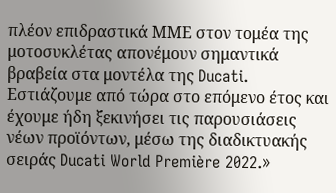πλέον επιδραστικά ΜΜΕ στον τομέα της μοτοσυκλέτας απονέμουν σημαντικά βραβεία στα μοντέλα της Ducati. Εστιάζουμε από τώρα στο επόμενο έτος και έχουμε ήδη ξεκινήσει τις παρουσιάσεις νέων προϊόντων, μέσω της διαδικτυακής σειράς Ducati World Première 2022.»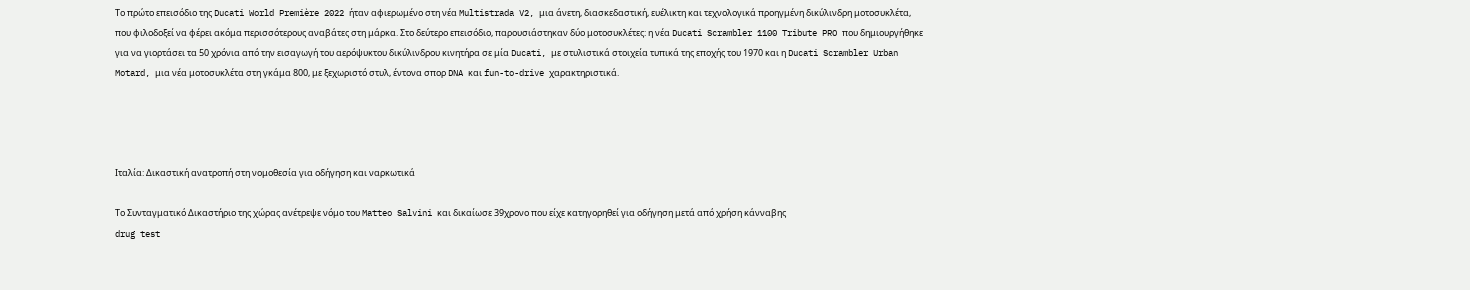Το πρώτο επεισόδιο της Ducati World Première 2022 ήταν αφιερωμένο στη νέα Multistrada V2, μια άνετη, διασκεδαστική, ευέλικτη και τεχνολογικά προηγμένη δικύλινδρη μοτοσυκλέτα, που φιλοδοξεί να φέρει ακόμα περισσότερους αναβάτες στη μάρκα. Στο δεύτερο επεισόδιο, παρουσιάστηκαν δύο μοτοσυκλέτες: η νέα Ducati Scrambler 1100 Tribute PRO που δημιουργήθηκε για να γιορτάσει τα 50 χρόνια από την εισαγωγή του αερόψυκτου δικύλινδρου κινητήρα σε μία Ducati, με στυλιστικά στοιχεία τυπικά της εποχής του 1970 και η Ducati Scrambler Urban Motard, μια νέα μοτοσυκλέτα στη γκάμα 800, με ξεχωριστό στυλ, έντονα σπορ DNA και fun-to-drive χαρακτηριστικά.




Ιταλία: Δικαστική ανατροπή στη νομοθεσία για οδήγηση και ναρκωτικά

Το Συνταγματικό Δικαστήριο της χώρας ανέτρεψε νόμο του Matteo Salvini και δικαίωσε 39χρονο που είχε κατηγορηθεί για οδήγηση μετά από χρήση κάνναβης
drug test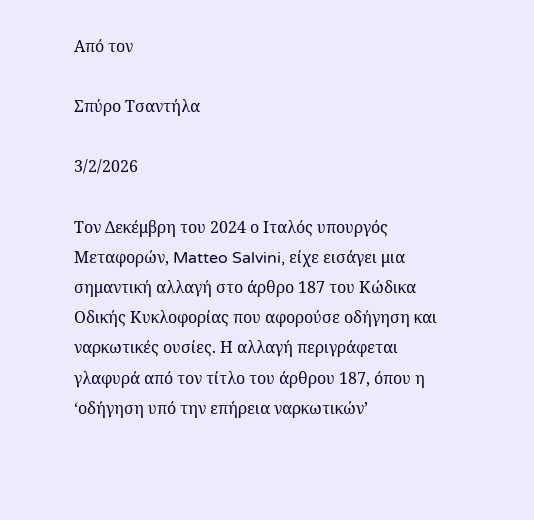Από τον

Σπύρο Τσαντήλα

3/2/2026

Τον Δεκέμβρη του 2024 ο Ιταλός υπουργός Μεταφορών, Matteo Salvini, είχε εισάγει μια σημαντική αλλαγή στο άρθρο 187 του Κώδικα Οδικής Κυκλοφορίας που αφορούσε οδήγηση και ναρκωτικές ουσίες. Η αλλαγή περιγράφεται γλαφυρά από τον τίτλο του άρθρου 187, όπου η ‘οδήγηση υπό την επήρεια ναρκωτικών’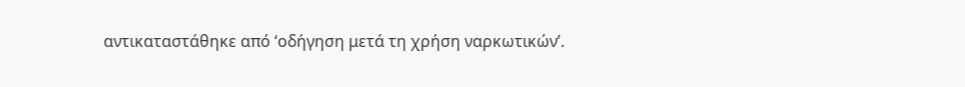αντικαταστάθηκε από ‘οδήγηση μετά τη χρήση ναρκωτικών’.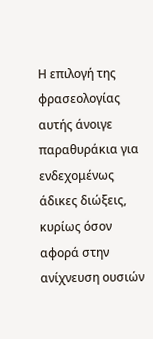Η επιλογή της φρασεολογίας αυτής άνοιγε παραθυράκια για ενδεχομένως άδικες διώξεις, κυρίως όσον αφορά στην ανίχνευση ουσιών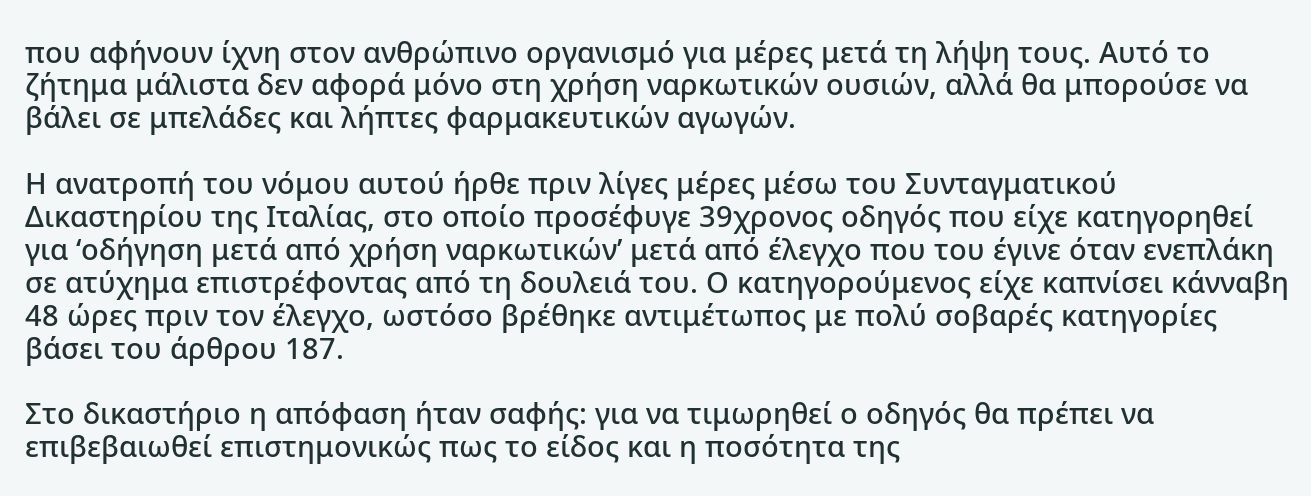που αφήνουν ίχνη στον ανθρώπινο οργανισμό για μέρες μετά τη λήψη τους. Αυτό το ζήτημα μάλιστα δεν αφορά μόνο στη χρήση ναρκωτικών ουσιών, αλλά θα μπορούσε να βάλει σε μπελάδες και λήπτες φαρμακευτικών αγωγών.

Η ανατροπή του νόμου αυτού ήρθε πριν λίγες μέρες μέσω του Συνταγματικού Δικαστηρίου της Ιταλίας, στο οποίο προσέφυγε 39χρονος οδηγός που είχε κατηγορηθεί για ‘οδήγηση μετά από χρήση ναρκωτικών’ μετά από έλεγχο που του έγινε όταν ενεπλάκη σε ατύχημα επιστρέφοντας από τη δουλειά του. Ο κατηγορούμενος είχε καπνίσει κάνναβη 48 ώρες πριν τον έλεγχο, ωστόσο βρέθηκε αντιμέτωπος με πολύ σοβαρές κατηγορίες βάσει του άρθρου 187.

Στο δικαστήριο η απόφαση ήταν σαφής: για να τιμωρηθεί ο οδηγός θα πρέπει να επιβεβαιωθεί επιστημονικώς πως το είδος και η ποσότητα της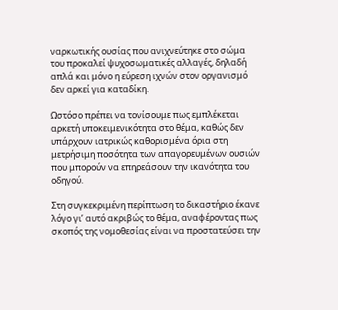ναρκωτικής ουσίας που ανιχνεύτηκε στο σώμα του προκαλεί ψυχοσωματικές αλλαγές, δηλαδή απλά και μόνο η εύρεση ιχνών στον οργανισμό δεν αρκεί για καταδίκη.

Ωστόσο πρέπει να τονίσουμε πως εμπλέκεται αρκετή υποκειμενικότητα στο θέμα, καθώς δεν υπάρχουν ιατρικώς καθορισμένα όρια στη μετρήσιμη ποσότητα των απαγορευμένων ουσιών που μπορούν να επηρεάσουν την ικανότητα του οδηγού.

Στη συγκεκριμένη περίπτωση το δικαστήριο έκανε λόγο γι’ αυτό ακριβώς το θέμα, αναφέροντας πως σκοπός της νομοθεσίας είναι να προστατεύσει την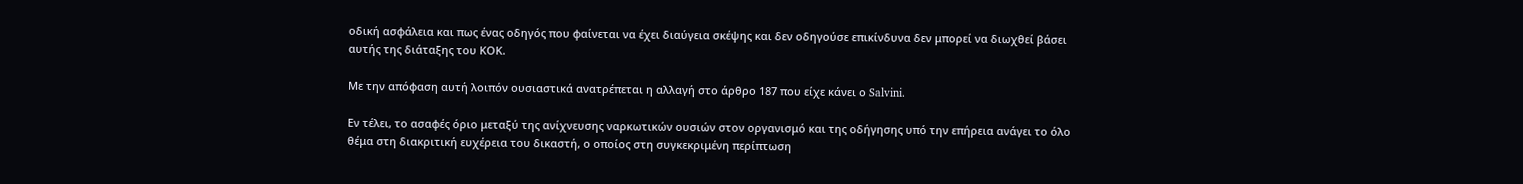οδική ασφάλεια και πως ένας οδηγός που φαίνεται να έχει διαύγεια σκέψης και δεν οδηγούσε επικίνδυνα δεν μπορεί να διωχθεί βάσει αυτής της διάταξης του ΚΟΚ.

Με την απόφαση αυτή λοιπόν ουσιαστικά ανατρέπεται η αλλαγή στο άρθρο 187 που είχε κάνει ο Salvini.

Εν τέλει, το ασαφές όριο μεταξύ της ανίχνευσης ναρκωτικών ουσιών στον οργανισμό και της οδήγησης υπό την επήρεια ανάγει το όλο θέμα στη διακριτική ευχέρεια του δικαστή, ο οποίος στη συγκεκριμένη περίπτωση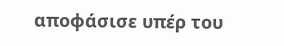αποφάσισε υπέρ του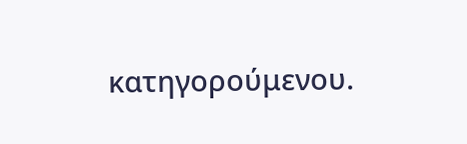κατηγορούμενου.